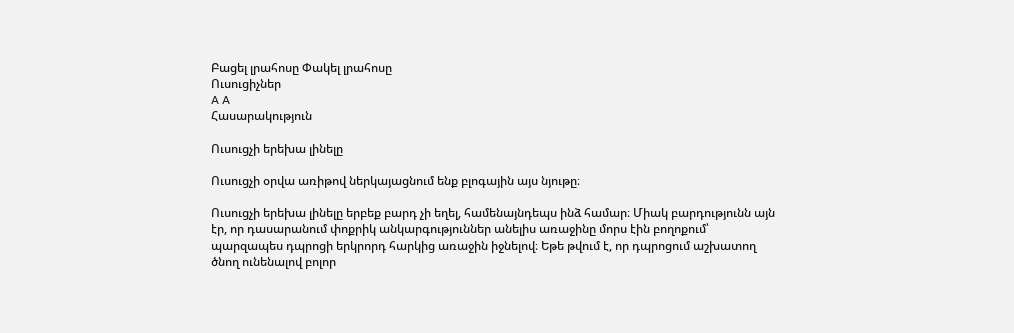Բացել լրահոսը Փակել լրահոսը
Ուսուցիչներ
A A
Հասարակություն

Ուսուցչի երեխա լինելը

Ուսուցչի օրվա առիթով ներկայացնում ենք բլոգային այս նյութը։

Ուսուցչի երեխա լինելը երբեք բարդ չի եղել, համենայնդեպս ինձ համար։ Միակ բարդությունն այն էր, որ դասարանում փոքրիկ անկարգություններ անելիս առաջինը մորս էին բողոքում՝ պարզապես դպրոցի երկրորդ հարկից առաջին իջնելով։ Եթե թվում է, որ դպրոցում աշխատող ծնող ունենալով բոլոր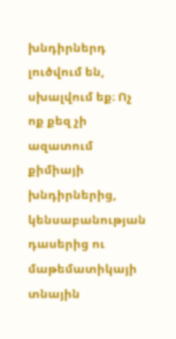խնդիրներդ լուծվում են, սխալվում եք։ Ոչ ոք քեզ չի ազատում քիմիայի խնդիրներից, կենսաբանության դասերից ու մաթեմատիկայի տնային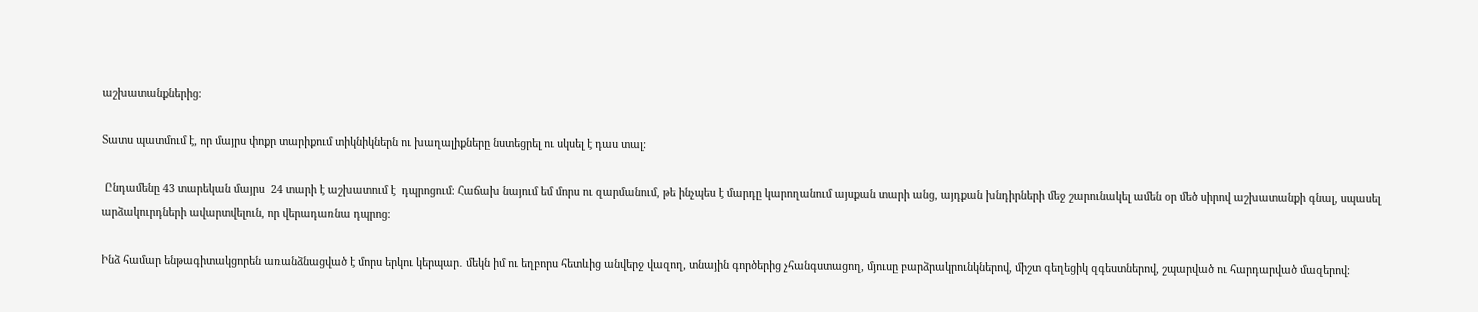աշխատանքներից։

Տատս պատմում է, որ մայրս փոքր տարիքում տիկնիկներն ու խաղալիքները նստեցրել ու սկսել է դաս տալ։

 Ընդամենը 43 տարեկան մայրս  24 տարի է աշխատում է  դպրոցում։ Հաճախ նայում եմ մորս ու զարմանում, թե ինչպես է մարդը կարողանում այսքան տարի անց, այդքան խնդիրների մեջ շարունակել ամեն օր մեծ սիրով աշխատանքի գնալ, սպասել արձակուրդների ավարտվելուն, որ վերադառնա դպրոց։

Ինձ համար ենթագիտակցորեն առանձնացված է մորս երկու կերպար․ մեկն իմ ու եղբորս հետևից անվերջ վազող, տնային գործերից չհանգստացող, մյուսը բարձրակրունկներով, միշտ գեղեցիկ զգեստներով, շպարված ու հարդարված մազերով։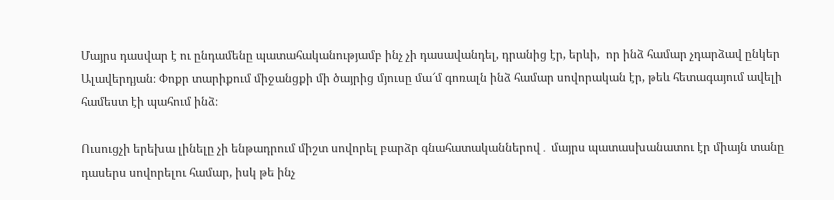Մայրս դասվար է ու ընդամենը պատահականությամբ ինչ չի դասավանդել, դրանից էր, երևի,  որ ինձ համար չդարձավ ընկեր Ալավերդյան։ Փոքր տարիքում միջանցքի մի ծայրից մյուսը մա՜մ գոռալն ինձ համար սովորական էր, թեև հետագայում ավելի համեստ էի պահում ինձ։

Ուսուցչի երեխա լինելը չի ենթադրում միշտ սովորել բարձր գնահատականներով․ մայրս պատասխանատու էր միայն տանը դասերս սովորելու համար, իսկ թե ինչ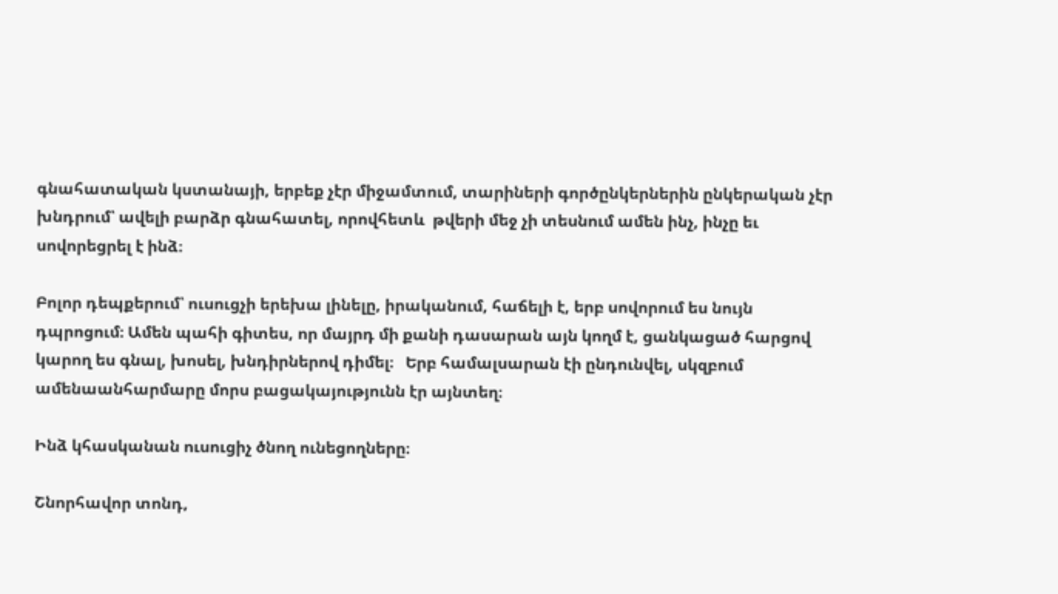գնահատական կստանայի, երբեք չէր միջամտում, տարիների գործընկերներին ընկերական չէր խնդրում՝ ավելի բարձր գնահատել, որովհետև  թվերի մեջ չի տեսնում ամեն ինչ, ինչը եւ սովորեցրել է ինձ։

Բոլոր դեպքերում՝ ուսուցչի երեխա լինելը, իրականում, հաճելի է, երբ սովորում ես նույն դպրոցում։ Ամեն պահի գիտես, որ մայրդ մի քանի դասարան այն կողմ է, ցանկացած հարցով կարող ես գնալ, խոսել, խնդիրներով դիմել։   Երբ համալսարան էի ընդունվել, սկզբում ամենաանհարմարը մորս բացակայությունն էր այնտեղ։

Ինձ կհասկանան ուսուցիչ ծնող ունեցողները։

Շնորհավոր տոնդ,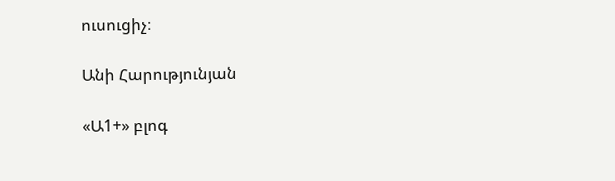ուսուցիչ։

Անի Հարությունյան

«Ա1+» բլոգ